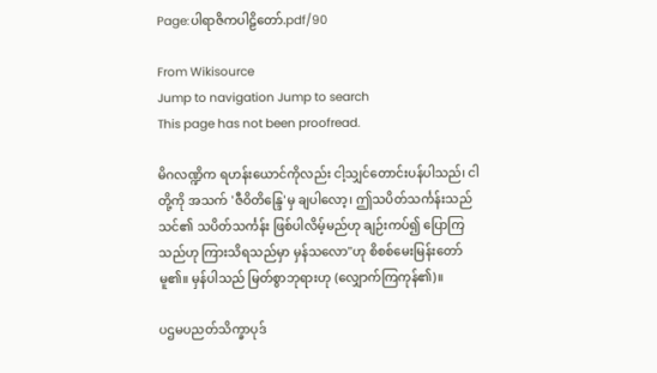Page:ပါရာဇိကပါဠိတော်.pdf/90

From Wikisource
Jump to navigation Jump to search
This page has not been proofread.

မိဂလဏ္ဍိက ရဟန်းယောင်ကိုလည်း ငါ့သျှင်တောင်းပန်ပါသည်၊ ငါတို့ကို အသက် 'ဇီဝိတိန္ဒြေ'မှ ချပါလော့၊ ဤသပိတ်သင်္ကန်းသည် သင်၏ သပိတ်သင်္ကန်း ဖြစ်ပါလိမ့်မည်ဟု ချဉ်းကပ်၍ ပြောကြသည်ဟု ကြားသိရသည်မှာ မှန်သလော"ဟု စိစစ်မေးမြန်းတော်မူ၏။ မှန်ပါသည် မြတ်စွာဘုရားဟု (လျှောက်ကြကုန်၏)။

ပဌမပညတ်သိက္ခာပုဒ်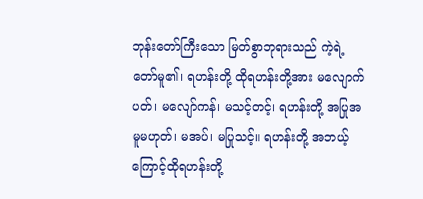ဘုန်းတော်ကြီးသော မြတ်စွာဘုရားသည် ကဲ့ရဲ့တော်မူ၏၊ ရဟန်းတို့ ထိုရဟန်းတို့အား မလျောက် ပတ်၊ မလျော်ကန်၊ မသင့်တင့်၊ ရဟန်းတို့ အပြုအမူမဟုတ်၊ မအပ်၊ မပြုသင့်။ ရဟန်းတို့ အဘယ့်ကြောင့်ထိုရဟန်းတို့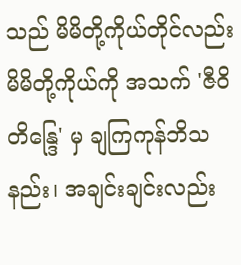သည် မိမိတို့ကိုယ်တိုင်လည်း မိမိတို့ကိုယ်ကို အသက် 'ဇီဝိတိန္ဒြေ' မှ ချကြကုန်ဘိသနည်း၊ အချင်းချင်းလည်း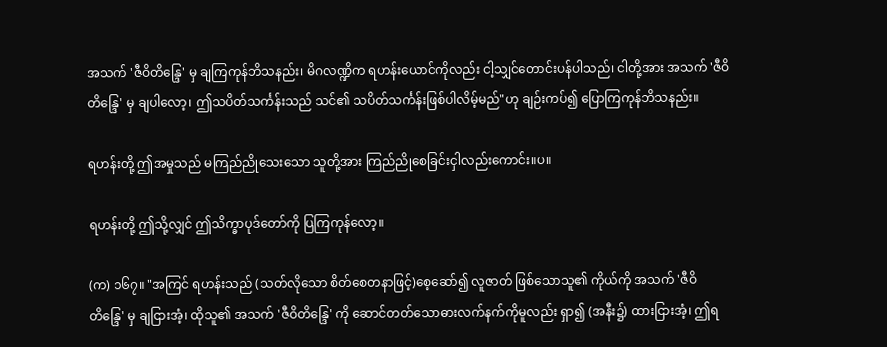အသက် 'ဇီဝိတိန္ဒြေ' မှ ချကြကုန်ဘိသနည်း၊ မိဂလဏ္ဍိက ရဟန်းယောင်ကိုလည်း ငါ့သျှင်တောင်းပန်ပါသည်၊ ငါတို့အား အသက် 'ဇီဝိတိန္ဒြေ' မှ ချပါလော့၊ ဤသပိတ်သင်္ကန်းသည် သင်၏ သပိတ်သင်္ကန်းဖြစ်ပါလိမ့်မည်"ဟု ချဉ်းကပ်၍ ပြောကြကုန်ဘိသနည်း။

ရဟန်းတို့ ဤအမှုသည် မကြည်ညိုသေးသော သူတို့အား ကြည်ညိုစေခြင်းငှါလည်းကောင်း။ပ။

ရဟန်းတို့ ဤသို့လျှင် ဤသိက္ခာပုဒ်တော်ကို ပြကြကုန်လော့။

(က) ၁၆၇။ "အကြင် ရဟန်းသည် (သတ်လိုသော စိတ်စေတနာဖြင့်)စေ့ဆော်၍ လူဇာတ် ဖြစ်သောသူ၏ ကိုယ်ကို အသက် 'ဇီဝိတိန္ဒြေ' မှ ချငြားအံ့၊ ထိုသူ၏ အသက် 'ဇီဝိတိန္ဒြေ' ကို ဆောင်တတ်သောဓားလက်နက်ကိုမူလည်း ရှာ၍ (အနီး၌) ထားငြားအံ့၊ ဤရ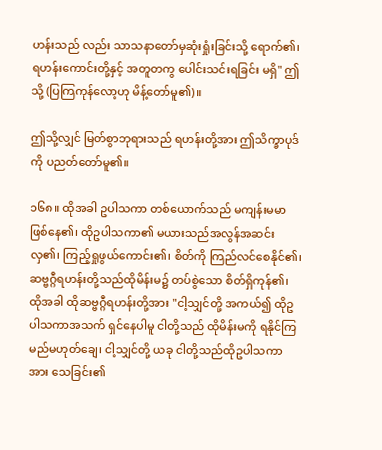ဟန်းသည် လည်း သာသနာတော်မှဆုံးရှုံးခြင်းသို့ ရောက်၏၊ ရဟန်းကောင်းတို့နှင့် အတူတကွ ပေါင်းသင်းရခြင်း မရှိ" ဤသို့ (ပြကြကုန်လော့ဟု မိန့်တော်မူ၏)။

ဤသို့လျှင် မြတ်စွာဘုရားသည် ရဟန်းတို့အား ဤသိက္ခာပုဒ်ကို ပညတ်တော်မူ၏။

၁၆၈။ ထိုအခါ ဥပါသကာ တစ်ယောက်သည် မကျန်းမမာ ဖြစ်နေ၏၊ ထိုဥပါသကာ၏ မယားသည်အလွန်အဆင်းလှ၏၊ ကြည့်ရှုဖွယ်ကောင်း၏၊ စိတ်ကို ကြည်လင်စေနိုင်၏၊ ဆဗ္ဗဂ္ဂီရဟန်းတို့သည်ထိုမိန်းမ၌ တပ်စွဲသော စိတ်ရှိကုန်၏၊ ထိုအခါ ထိုဆဗ္ဗဂ္ဂီရဟန်းတို့အား "ငါ့သျှင်တို့ အကယ်၍ ထိုဥပါသကာအသက် ရှင်နေပါမူ ငါတို့သည် ထိုမိန်းမကို ရနိုင်ကြမည်မဟုတ်ချေ၊ ငါ့သျှင်တို့ ယခု ငါတို့သည်ထိုဥပါသကာအား သေခြင်း၏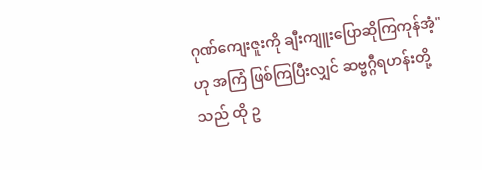ဂုဏ်ကျေးဇူးကို ချီးကျူးပြောဆိုကြကုန်အံ့"ဟု အကြံ ဖြစ်ကြပြီးလျှင် ဆဗ္ဗဂ္ဂီရဟန်းတို့သည် ထို ဥ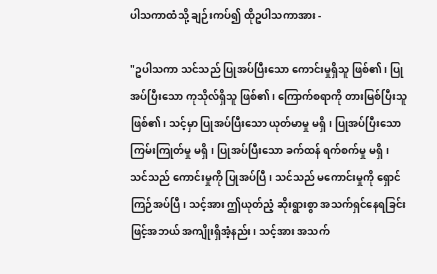ပါသကာထံသို့ ချဉ်းကပ်၍ ထိုဥပါသကာအား -

"ဥပါသကာ သင်သည် ပြုအပ်ပြီးသော ကောင်းမှုရှိသူ ဖြစ်၏၊ ပြုအပ်ပြီးသော ကုသိုလ်ရှိသူ ဖြစ်၏၊ ကြောက်စရာကို တားမြစ်ပြီးသူ ဖြစ်၏၊ သင့်မှာ ပြုအပ်ပြီးသော ယုတ်မာမှု မရှိ၊ ပြုအပ်ပြီးသောကြမ်းကြုတ်မှု မရှိ၊ ပြုအပ်ပြီးသော ခက်ထန် ရက်စက်မှု မရှိ၊ သင်သည် ကောင်းမှုကို ပြုအပ်ပြီ၊ သင်သည် မကောင်းမှုကို ရှောင်ကြဉ်အပ်ပြီ၊ သင့်အား ဤယုတ်ညံ့ ဆိုးရွားစွာ အသက်ရှင်နေရခြင်းဖြင့်အဘယ် အကျိုးရှိအံ့နည်း၊ သင့်အား အသက်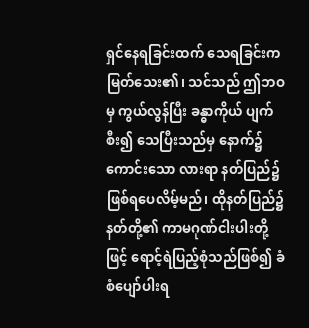ရှင်နေရခြင်းထက် သေရခြင်းက မြတ်သေး၏၊ သင်သည် ဤဘဝမှ ကွယ်လွန်ပြီး ခန္ဓာကိုယ် ပျက်စီး၍ သေပြီးသည်မှ နောက်၌ ကောင်းသော လားရာ နတ်ပြည်၌ဖြစ်ရပေလိမ့်မည်၊ ထိုနတ်ပြည်၌ နတ်တို့၏ ကာမဂုဏ်ငါးပါးတို့ဖြင့် ရောင့်ရဲပြည့်စုံသည်ဖြစ်၍ ခံစံပျော်ပါးရ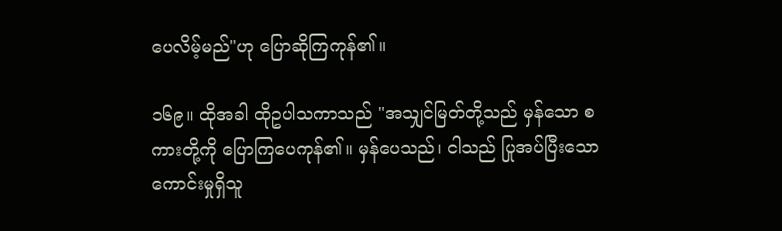ပေလိမ့်မည်"ဟု ပြောဆိုကြကုန်၏။

၁၆၉။ ထိုအခါ ထိုဥပါသကာသည် "အသျှင်မြတ်တို့သည် မှန်သော စကားတို့ကို ပြောကြပေကုန်၏။ မှန်ပေသည်၊ ငါသည် ပြုအပ်ပြီးသော ကောင်းမှုရှိသူ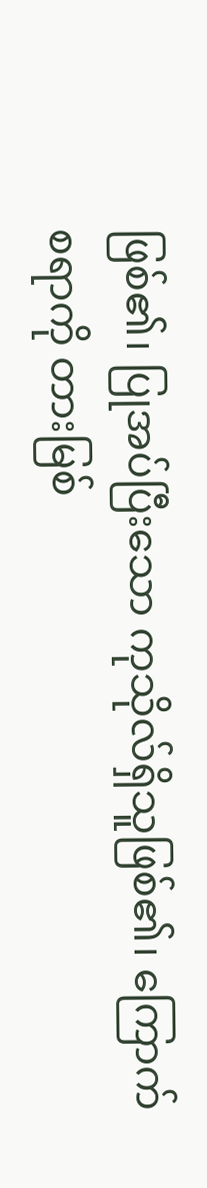ဖြစ်၏၊ ပြုအပ်ပြီးသော ကုသိုလ်ရှိသူဖြစ်၏၊ ကြောက်စရာကို တားမြစ်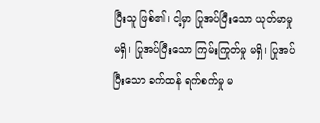ပြီးသူ ဖြစ်၏၊ ငါ့မှာ ပြုအပ်ပြီးသော ယုတ်မာမှု မရှိ၊ ပြုအပ်ပြီးသော ကြမ်းကြုတ်မှု မရှိ၊ ပြုအပ်ပြီးသော ခက်ထန် ရက်စက်မှု မ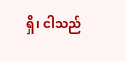ရှိ၊ ငါသည်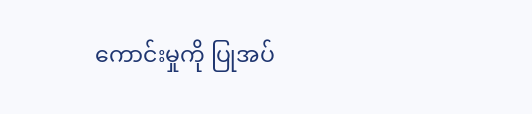ကောင်းမှုကို ပြုအပ်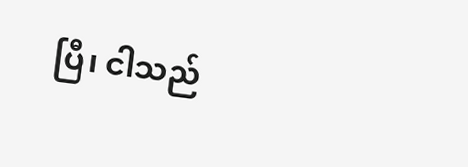ပြီ၊ ငါသည်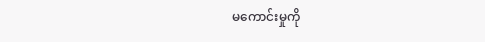မကောင်းမှုကို